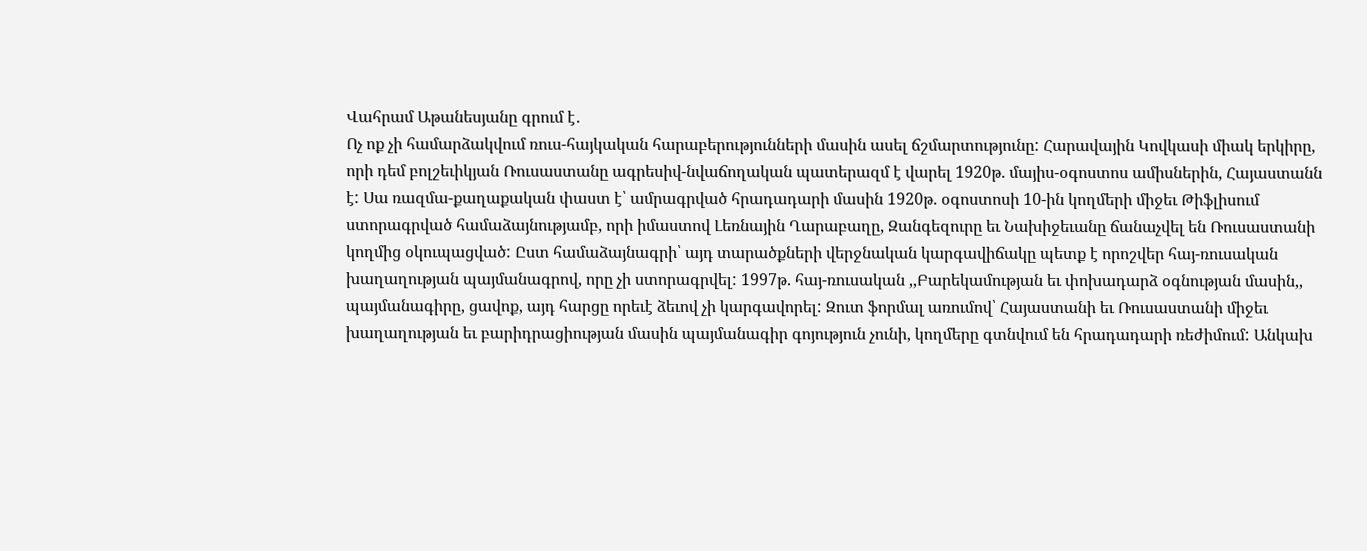Վահրամ Աթանեսյանը գրում է․
Ոչ ոք չի համարձակվում ռուս-հայկական հարաբերությունների մասին ասել ճշմարտությունը: Հարավային Կովկասի միակ երկիրը, որի դեմ բոլշեւիկյան Ռուսաստանը ագրեսիվ-նվաճողական պատերազմ է վարել 1920թ. մայիս-օգոստոս ամիսներին, Հայաստանն է: Սա ռազմա-քաղաքական փաստ է՝ ամրագրված հրադադարի մասին 1920թ. օգոստոսի 10-ին կողմերի միջեւ Թիֆլիսում ստորագրված համաձայնությամբ, որի իմաստով Լեռնային Ղարաբաղը, Զանգեզուրը եւ Նախիջեւանը ճանաչվել են Ռուսաստանի կողմից օկուպացված: Ըստ համաձայնագրի՝ այդ տարածքների վերջնական կարգավիճակը պետք է որոշվեր հայ-ռուսական խաղաղության պայմանագրով, որը չի ստորագրվել: 1997թ. հայ-ռուսական ,,Բարեկամության եւ փոխադարձ օգնության մասին,, պայմանագիրը, ցավոք, այդ հարցը որեւէ ձեւով չի կարգավորել: Զուտ ֆորմալ առումով՝ Հայաստանի եւ Ռուսաստանի միջեւ խաղաղության եւ բարիդրացիության մասին պայմանագիր գոյություն չունի, կողմերը գտնվում են հրադադարի ռեժիմում: Անկախ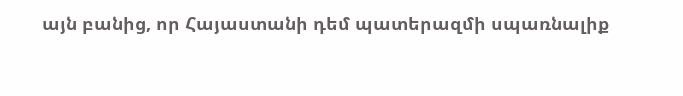այն բանից, որ Հայաստանի դեմ պատերազմի սպառնալիք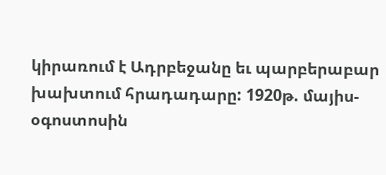կիրառում է Ադրբեջանը եւ պարբերաբար խախտում հրադադարը: 1920թ. մայիս-օգոստոսին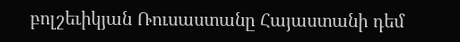բոլշեւիկյան Ռուսաստանը Հայաստանի դեմ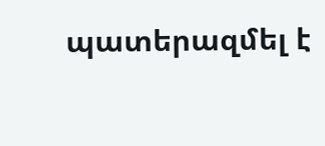պատերազմել է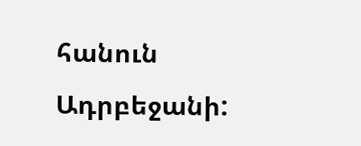հանուն Ադրբեջանի: